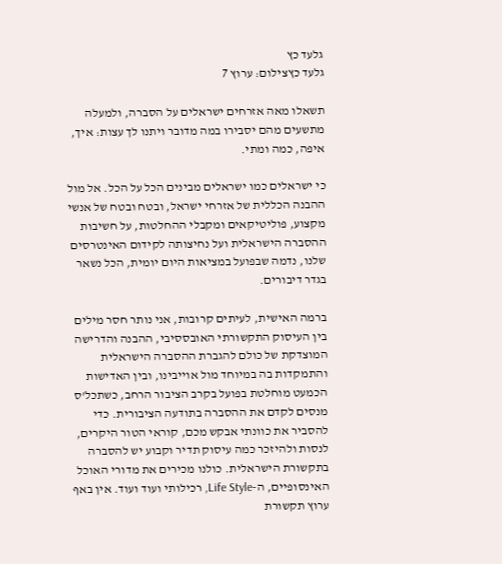גלעד כץ
גלעד כץצילום: ערוץ 7

תשאלו מאה אזרחים ישראלים על הסברה, ולמעלה מתשעים מהם יסבירו במה מדובר ויתנו לך עצות: איך, איפה, כמה ומתי.

כי ישראלים כמו ישראלים מבינים הכל על הכל. אל מול ההבנה הכללית של אזרחי ישראל, ובטח ובטח של אנשי מקצוע, פוליטיקאים ומקבלי ההחלטות, על חשיבות ההסברה הישראלית ועל נחיצותה לקידום האינטרסים שלנו, נדמה שבפועל במציאות היום יומית, הכל נשאר בגדר דיבורים.

ברמה האישית, לעיתים קרובות, אני נותר חסר מילים בין העיסוק התקשורתי האובססיבי, ההבנה והדרישה המוצדקת של כולם להגברת ההסברה הישראלית והתמקדות בה במיוחד מול אוייבינו, ובין האדישות הכמעט מוחלטת בפועל בקרב הציבור הרחב, כשתכל'ס מנסים לקדם את ההסברה בתודעה הציבורית. כדי להסביר את כוונתי אבקש מכם, קוראי הטור היקרים, לנסות ולהיזכר כמה עיסוק תדיר וקבוע יש להסברה בתקשורת הישראלית. כולנו מכירים את מדורי האוכל האינסופיים, ה-Life Style, רכילותי ועוד ועוד. אין באף ערוץ תקשורת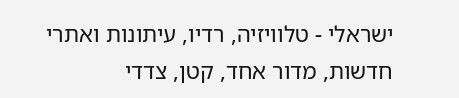ישראלי - טלוויזיה, רדיו, עיתונות ואתרי חדשות, מדור אחד, קטן, צדדי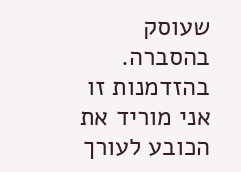שעוסק בהסברה. בהזדמנות זו אני מוריד את הכובע לעורך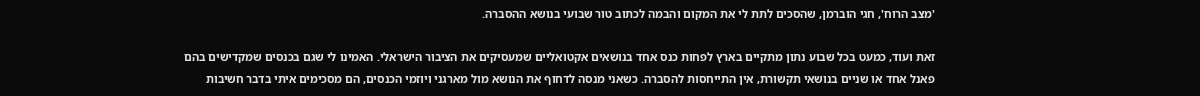'מצב הרוח', חגי הוברמן, שהסכים לתת לי את המקום והבמה לכתוב טור שבועי בנושא ההסברה.

זאת ועוד, כמעט בכל שבוע נתון מתקיים בארץ לפחות כנס אחד בנושאים אקטואליים שמעסיקים את הציבור הישראלי. האמינו לי שגם בכנסים שמקדישים בהם פאנל אחד או שניים בנושאי תקשורת, אין התייחסות להסברה. כשאני מנסה לדחוף את הנושא מול מארגני ויוזמי הכנסים, הם מסכימים איתי בדבר חשיבות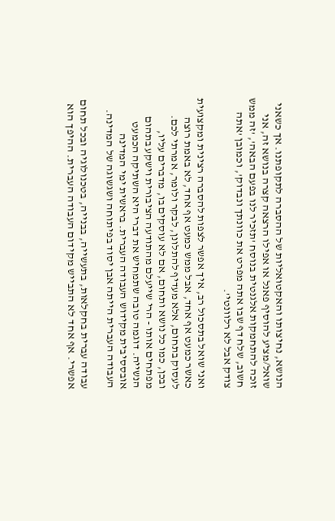הנושא, נחיצותו והאקטואליות של ההסברה לתקופתנו. אך כשאני שואל/מציע להוסיף פאנל או אפילו הרצאה קצרה בנושא זה, אני זוכה להתחמקות אלגנטית בנוסח 'תזכיר לנו בפעם הבאה', 'זה ממש חשוב, שלח דף שבו אתה מפרט את כוונתך ונבדוק', וכמובן 'אתה צודק אבל לא רלוונטי'.

ואני שואל בתסכול רב, איך אפשר לצפות להסברה רצינית ומקצועית כאשר כמעט אף אחד, אבל ממש כמעט אף אחד, לא באמת רוצה לעסוק בתחום, אלא מעדיף להתלונן, לבקר ולומר, אמרתי לכם. ובכן, כמו כל נושא ותחום, אם לא עוסקים בו, מדברים עליו, מפתחים אותו - הרי שייעלם מהתודעה הציבורית וישקע בתהום הנשייה. דוגמה טובה שתמחיש את דברי היא השתיקה הכמעט אובססיבית מקידוש העבודה העברית. בראשית ימי המדינה העבודה העברית הייתה אבן יסוד בפיתוחה ושגשוגה של המדינה.

עבודה עברית בחקלאות, בתעשייה, בבנייה, בטכנולוגיה ובכל תחום אפשרי. אף אחד לא התבייש מקידום העבודה העברית. ההיפך הוא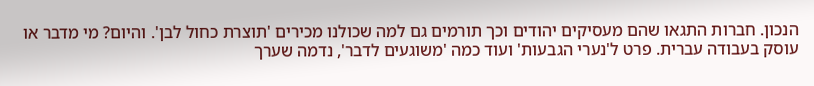הנכון. חברות התגאו שהם מעסיקים יהודים וכך תורמים גם למה שכולנו מכירים 'תוצרת כחול לבן'. והיום? מי מדבר או עוסק בעבודה עברית. פרט ל'נערי הגבעות' ועוד כמה 'משוגעים לדבר', נדמה שערך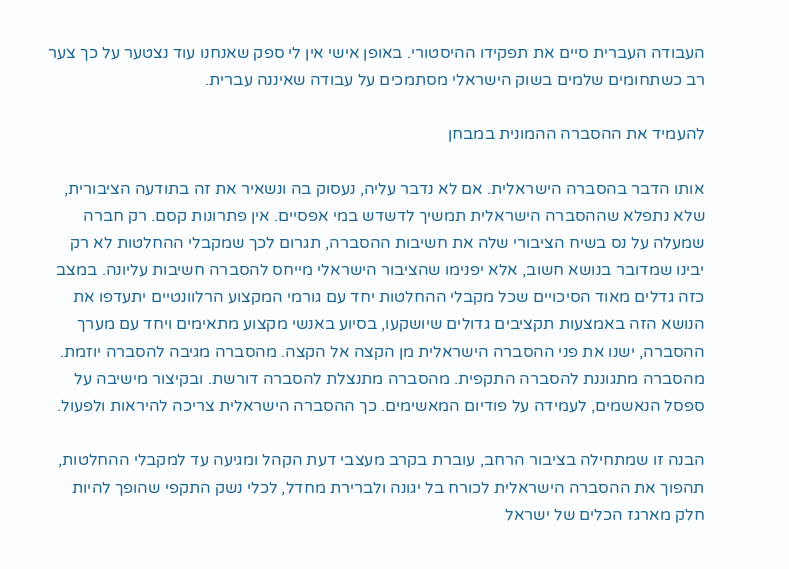העבודה העברית סיים את תפקידו ההיסטורי. באופן אישי אין לי ספק שאנחנו עוד נצטער על כך צער רב כשתחומים שלמים בשוק הישראלי מסתמכים על עבודה שאיננה עברית.

להעמיד את ההסברה ההמונית במבחן

אותו הדבר בהסברה הישראלית. אם לא נדבר עליה, נעסוק בה ונשאיר את זה בתודעה הציבורית, שלא נתפלא שההסברה הישראלית תמשיך לדשדש במי אפסיים. אין פתרונות קסם. רק חברה שמעלה על נס בשיח הציבורי שלה את חשיבות ההסברה, תגרום לכך שמקבלי ההחלטות לא רק יבינו שמדובר בנושא חשוב, אלא יפנימו שהציבור הישראלי מייחס להסברה חשיבות עליונה. במצב כזה גדלים מאוד הסיכויים שכל מקבלי ההחלטות יחד עם גורמי המקצוע הרלוונטיים יתעדפו את הנושא הזה באמצעות תקציבים גדולים שיושקעו, בסיוע באנשי מקצוע מתאימים ויחד עם מערך ההסברה, ישנו את פני ההסברה הישראלית מן הקצה אל הקצה. מהסברה מגיבה להסברה יוזמת. מהסברה מתגוננת להסברה התקפית. מהסברה מתנצלת להסברה דורשת. ובקיצור מישיבה על ספסל הנאשמים, לעמידה על פודיום המאשימים. כך ההסברה הישראלית צריכה להיראות ולפעול.

הבנה זו שמתחילה בציבור הרחב, עוברת בקרב מעצבי דעת הקהל ומגיעה עד למקבלי ההחלטות, תהפוך את ההסברה הישראלית לכורח בל יגונה ולברירת מחדל, לכלי נשק התקפי שהופך להיות חלק מארגז הכלים של ישראל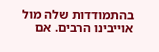בהתמודדות שלה מול אוייבינו הרבים. אם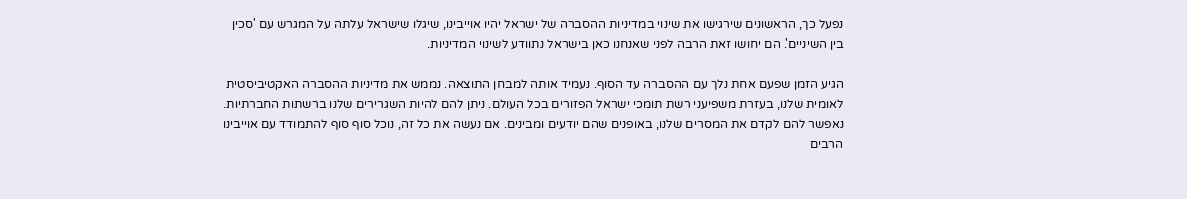נפעל כך, הראשונים שירגישו את שינוי במדיניות ההסברה של ישראל יהיו אוייבינו, שיגלו שישראל עלתה על המגרש עם 'סכין בין השיניים'. הם יחושו זאת הרבה לפני שאנחנו כאן בישראל נתוודע לשינוי המדיניות.

הגיע הזמן שפעם אחת נלך עם ההסברה עד הסוף. נעמיד אותה למבחן התוצאה. נממש את מדיניות ההסברה האקטיביסטית לאומית שלנו, בעזרת משפיעני רשת תומכי ישראל הפזורים בכל העולם. ניתן להם להיות השגרירים שלנו ברשתות החברתיות. נאפשר להם לקדם את המסרים שלנו, באופנים שהם יודעים ומבינים. אם נעשה את כל זה, נוכל סוף סוף להתמודד עם אוייבינו הרבים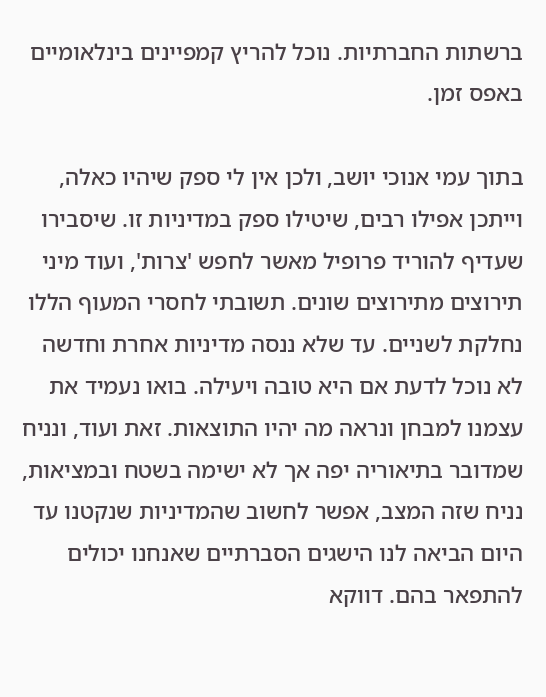ברשתות החברתיות. נוכל להריץ קמפיינים בינלאומיים באפס זמן.

בתוך עמי אנוכי יושב, ולכן אין לי ספק שיהיו כאלה, וייתכן אפילו רבים, שיטילו ספק במדיניות זו. שיסבירו שעדיף להוריד פרופיל מאשר לחפש 'צרות', ועוד מיני תירוצים מתירוצים שונים. תשובתי לחסרי המעוף הללו נחלקת לשניים. עד שלא ננסה מדיניות אחרת וחדשה לא נוכל לדעת אם היא טובה ויעילה. בואו נעמיד את עצמנו למבחן ונראה מה יהיו התוצאות. זאת ועוד, ונניח שמדובר בתיאוריה יפה אך לא ישימה בשטח ובמציאות, נניח שזה המצב, אפשר לחשוב שהמדיניות שנקטנו עד היום הביאה לנו הישגים הסברתיים שאנחנו יכולים להתפאר בהם. דווקא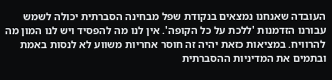העובדה שאנחנו נמצאים בנקודת שפל מבחינה הסברתית יכולה לשמש עבורנו הזדמנות 'ללכת על כל הקופה'. אין לנו מה להפסיד ויש לנו המון מה להרוויח. במציאות כזאת יהיה זה חוסר אחריות משווע לא לנסות באמת ובתמים את המדיניות ההסברתית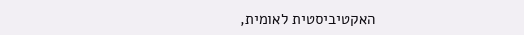האקטיביסטית לאומית,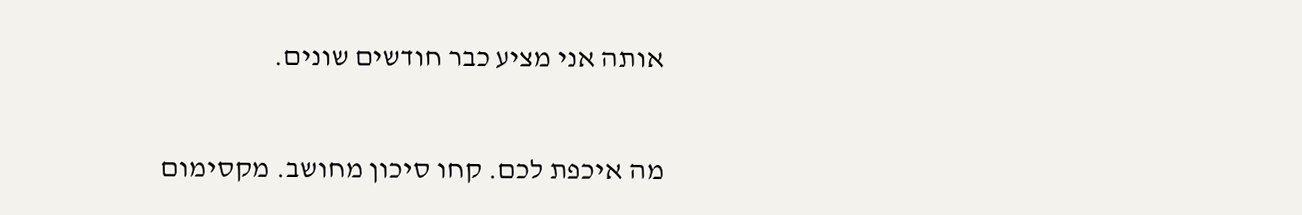אותה אני מציע כבר חודשים שונים.

מה איכפת לכם. קחו סיכון מחושב. מקסימום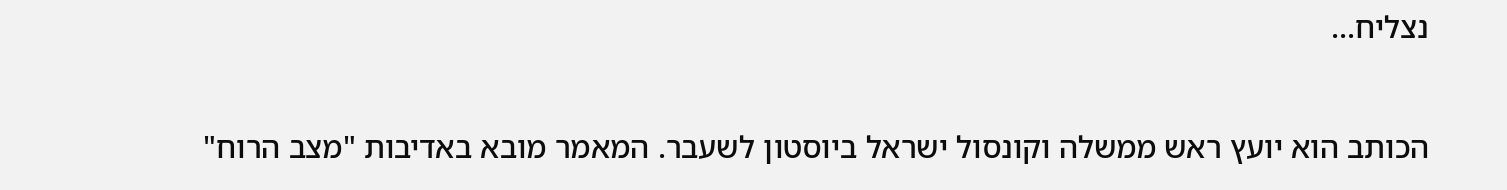נצליח...

הכותב הוא יועץ ראש ממשלה וקונסול ישראל ביוסטון לשעבר. המאמר מובא באדיבות "מצב הרוח"